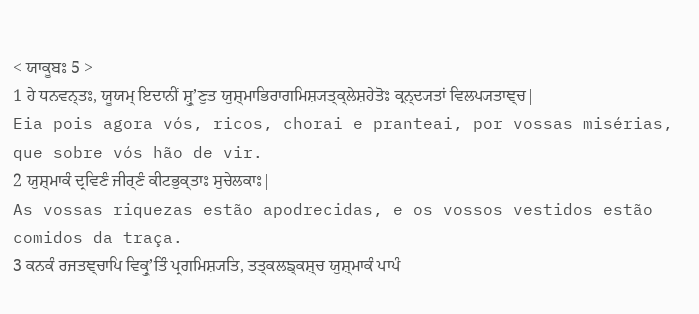< ਯਾਕੂਬਃ 5 >
1 ਹੇ ਧਨਵਨ੍ਤਃ, ਯੂਯਮ੍ ਇਦਾਨੀਂ ਸ਼੍ਰੁʼਣੁਤ ਯੁਸ਼੍ਮਾਭਿਰਾਗਮਿਸ਼੍ਯਤ੍ਕ੍ਲੇਸ਼ਹੇਤੋਃ ਕ੍ਰਨ੍ਦ੍ਯਤਾਂ ਵਿਲਪ੍ਯਤਾਞ੍ਚ|
Eia pois agora vós, ricos, chorai e pranteai, por vossas misérias, que sobre vós hão de vir.
2 ਯੁਸ਼੍ਮਾਕੰ ਦ੍ਰਵਿਣੰ ਜੀਰ੍ਣੰ ਕੀਟਭੁਕ੍ਤਾਃ ਸੁਚੇਲਕਾਃ|
As vossas riquezas estão apodrecidas, e os vossos vestidos estão comidos da traça.
3 ਕਨਕੰ ਰਜਤਞ੍ਚਾਪਿ ਵਿਕ੍ਰੁʼਤਿੰ ਪ੍ਰਗਮਿਸ਼੍ਯਤਿ, ਤਤ੍ਕਲਙ੍ਕਸ਼੍ਚ ਯੁਸ਼੍ਮਾਕੰ ਪਾਪੰ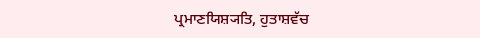ਪ੍ਰਮਾਣਯਿਸ਼੍ਯਤਿ, ਹੁਤਾਸ਼ਵੱਚ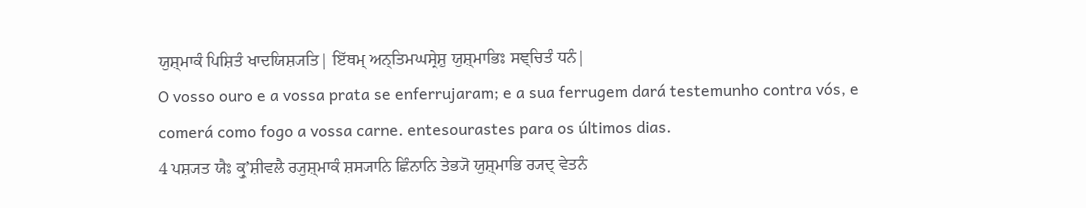ਯੁਸ਼੍ਮਾਕੰ ਪਿਸ਼ਿਤੰ ਖਾਦਯਿਸ਼੍ਯਤਿ| ਇੱਥਮ੍ ਅਨ੍ਤਿਮਘਸ੍ਰੇਸ਼ੁ ਯੁਸ਼੍ਮਾਭਿਃ ਸਞ੍ਚਿਤੰ ਧਨੰ|
O vosso ouro e a vossa prata se enferrujaram; e a sua ferrugem dará testemunho contra vós, e comerá como fogo a vossa carne. entesourastes para os últimos dias.
4 ਪਸ਼੍ਯਤ ਯੈਃ ਕ੍ਰੁʼਸ਼ੀਵਲੈ ਰ੍ਯੁਸ਼੍ਮਾਕੰ ਸ਼ਸ੍ਯਾਨਿ ਛਿੰਨਾਨਿ ਤੇਭ੍ਯੋ ਯੁਸ਼੍ਮਾਭਿ ਰ੍ਯਦ੍ ਵੇਤਨੰ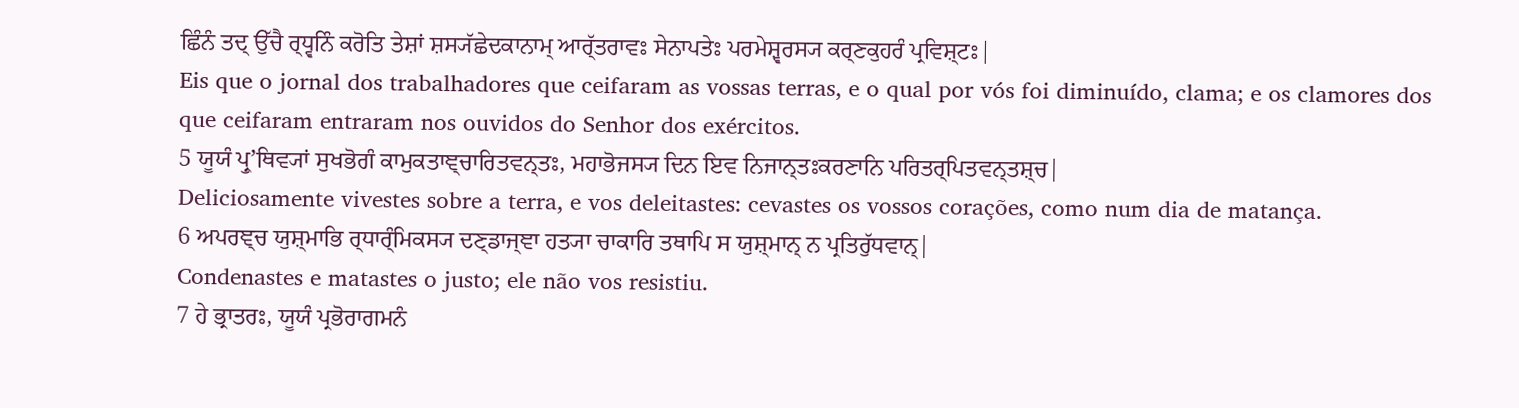ਛਿੰਨੰ ਤਦ੍ ਉੱਚੈ ਰ੍ਧ੍ਵਨਿੰ ਕਰੋਤਿ ਤੇਸ਼ਾਂ ਸ਼ਸ੍ਯੱਛੇਦਕਾਨਾਮ੍ ਆਰ੍ੱਤਰਾਵਃ ਸੇਨਾਪਤੇਃ ਪਰਮੇਸ਼੍ਵਰਸ੍ਯ ਕਰ੍ਣਕੁਹਰੰ ਪ੍ਰਵਿਸ਼੍ਟਃ|
Eis que o jornal dos trabalhadores que ceifaram as vossas terras, e o qual por vós foi diminuído, clama; e os clamores dos que ceifaram entraram nos ouvidos do Senhor dos exércitos.
5 ਯੂਯੰ ਪ੍ਰੁʼਥਿਵ੍ਯਾਂ ਸੁਖਭੋਗੰ ਕਾਮੁਕਤਾਞ੍ਚਾਰਿਤਵਨ੍ਤਃ, ਮਹਾਭੋਜਸ੍ਯ ਦਿਨ ਇਵ ਨਿਜਾਨ੍ਤਃਕਰਣਾਨਿ ਪਰਿਤਰ੍ਪਿਤਵਨ੍ਤਸ਼੍ਚ|
Deliciosamente vivestes sobre a terra, e vos deleitastes: cevastes os vossos corações, como num dia de matança.
6 ਅਪਰਞ੍ਚ ਯੁਸ਼੍ਮਾਭਿ ਰ੍ਧਾਰ੍ੰਮਿਕਸ੍ਯ ਦਣ੍ਡਾਜ੍ਞਾ ਹਤ੍ਯਾ ਚਾਕਾਰਿ ਤਥਾਪਿ ਸ ਯੁਸ਼੍ਮਾਨ੍ ਨ ਪ੍ਰਤਿਰੁੱਧਵਾਨ੍|
Condenastes e matastes o justo; ele não vos resistiu.
7 ਹੇ ਭ੍ਰਾਤਰਃ, ਯੂਯੰ ਪ੍ਰਭੋਰਾਗਮਨੰ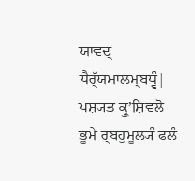ਯਾਵਦ੍ ਧੈਰ੍ੱਯਮਾਲਮ੍ਬਧ੍ਵੰ| ਪਸ਼੍ਯਤ ਕ੍ਰੁʼਸ਼ਿਵਲੋ ਭੂਮੇ ਰ੍ਬਹੁਮੂਲ੍ਯੰ ਫਲੰ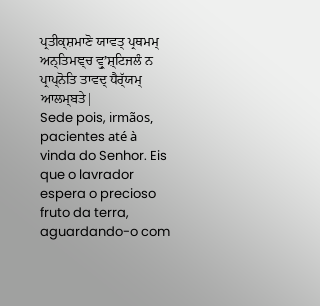ਪ੍ਰਤੀਕ੍ਸ਼ਮਾਣੋ ਯਾਵਤ੍ ਪ੍ਰਥਮਮ੍ ਅਨ੍ਤਿਮਞ੍ਚ ਵ੍ਰੁʼਸ਼੍ਟਿਜਲੰ ਨ ਪ੍ਰਾਪ੍ਨੋਤਿ ਤਾਵਦ੍ ਧੈਰ੍ੱਯਮ੍ ਆਲਮ੍ਬਤੇ|
Sede pois, irmãos, pacientes até à vinda do Senhor. Eis que o lavrador espera o precioso fruto da terra, aguardando-o com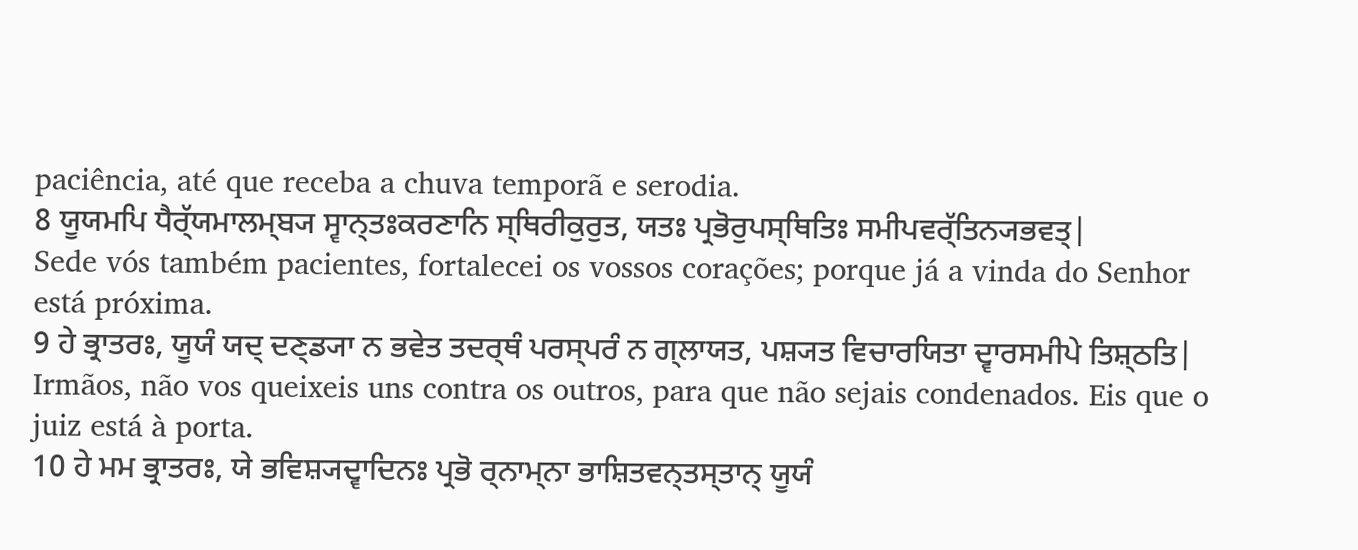paciência, até que receba a chuva temporã e serodia.
8 ਯੂਯਮਪਿ ਧੈਰ੍ੱਯਮਾਲਮ੍ਬ੍ਯ ਸ੍ਵਾਨ੍ਤਃਕਰਣਾਨਿ ਸ੍ਥਿਰੀਕੁਰੁਤ, ਯਤਃ ਪ੍ਰਭੋਰੁਪਸ੍ਥਿਤਿਃ ਸਮੀਪਵਰ੍ੱਤਿਨ੍ਯਭਵਤ੍|
Sede vós também pacientes, fortalecei os vossos corações; porque já a vinda do Senhor está próxima.
9 ਹੇ ਭ੍ਰਾਤਰਃ, ਯੂਯੰ ਯਦ੍ ਦਣ੍ਡ੍ਯਾ ਨ ਭਵੇਤ ਤਦਰ੍ਥੰ ਪਰਸ੍ਪਰੰ ਨ ਗ੍ਲਾਯਤ, ਪਸ਼੍ਯਤ ਵਿਚਾਰਯਿਤਾ ਦ੍ਵਾਰਸਮੀਪੇ ਤਿਸ਼੍ਠਤਿ|
Irmãos, não vos queixeis uns contra os outros, para que não sejais condenados. Eis que o juiz está à porta.
10 ਹੇ ਮਮ ਭ੍ਰਾਤਰਃ, ਯੇ ਭਵਿਸ਼੍ਯਦ੍ਵਾਦਿਨਃ ਪ੍ਰਭੋ ਰ੍ਨਾਮ੍ਨਾ ਭਾਸ਼ਿਤਵਨ੍ਤਸ੍ਤਾਨ੍ ਯੂਯੰ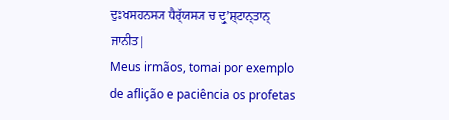ਦੁਃਖਸਹਨਸ੍ਯ ਧੈਰ੍ੱਯਸ੍ਯ ਚ ਦ੍ਰੁʼਸ਼੍ਟਾਨ੍ਤਾਨ੍ ਜਾਨੀਤ|
Meus irmãos, tomai por exemplo de aflição e paciência os profetas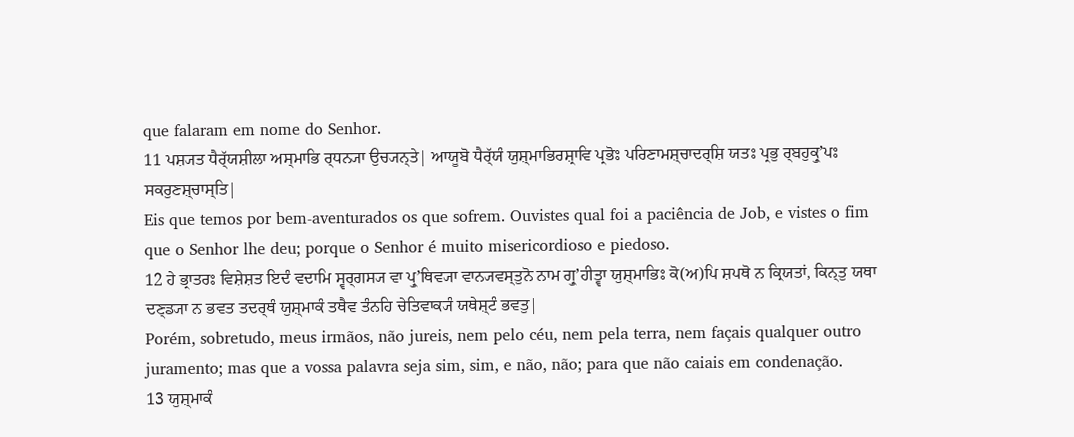que falaram em nome do Senhor.
11 ਪਸ਼੍ਯਤ ਧੈਰ੍ੱਯਸ਼ੀਲਾ ਅਸ੍ਮਾਭਿ ਰ੍ਧਨ੍ਯਾ ਉਚ੍ਯਨ੍ਤੇ| ਆਯੂਬੋ ਧੈਰ੍ੱਯੰ ਯੁਸ਼੍ਮਾਭਿਰਸ਼੍ਰਾਵਿ ਪ੍ਰਭੋਃ ਪਰਿਣਾਮਸ਼੍ਚਾਦਰ੍ਸ਼ਿ ਯਤਃ ਪ੍ਰਭੁ ਰ੍ਬਹੁਕ੍ਰੁʼਪਃ ਸਕਰੁਣਸ਼੍ਚਾਸ੍ਤਿ|
Eis que temos por bem-aventurados os que sofrem. Ouvistes qual foi a paciência de Job, e vistes o fim que o Senhor lhe deu; porque o Senhor é muito misericordioso e piedoso.
12 ਹੇ ਭ੍ਰਾਤਰਃ ਵਿਸ਼ੇਸ਼ਤ ਇਦੰ ਵਦਾਮਿ ਸ੍ਵਰ੍ਗਸ੍ਯ ਵਾ ਪ੍ਰੁʼਥਿਵ੍ਯਾ ਵਾਨ੍ਯਵਸ੍ਤੁਨੋ ਨਾਮ ਗ੍ਰੁʼਹੀਤ੍ਵਾ ਯੁਸ਼੍ਮਾਭਿਃ ਕੋ(ਅ)ਪਿ ਸ਼ਪਥੋ ਨ ਕ੍ਰਿਯਤਾਂ, ਕਿਨ੍ਤੁ ਯਥਾ ਦਣ੍ਡ੍ਯਾ ਨ ਭਵਤ ਤਦਰ੍ਥੰ ਯੁਸ਼੍ਮਾਕੰ ਤਥੈਵ ਤੰਨਹਿ ਚੇਤਿਵਾਕ੍ਯੰ ਯਥੇਸ਼੍ਟੰ ਭਵਤੁ|
Porém, sobretudo, meus irmãos, não jureis, nem pelo céu, nem pela terra, nem façais qualquer outro juramento; mas que a vossa palavra seja sim, sim, e não, não; para que não caiais em condenação.
13 ਯੁਸ਼੍ਮਾਕੰ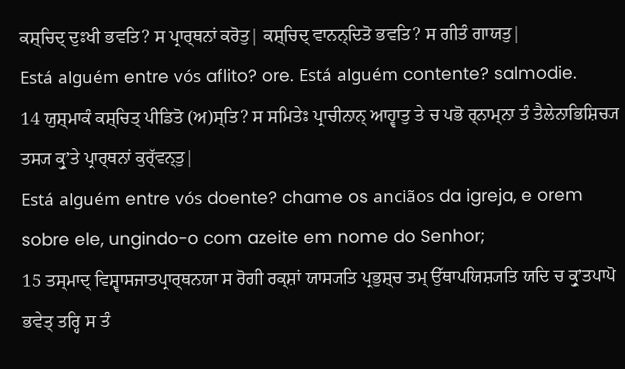ਕਸ਼੍ਚਿਦ੍ ਦੁਃਖੀ ਭਵਤਿ? ਸ ਪ੍ਰਾਰ੍ਥਨਾਂ ਕਰੋਤੁ| ਕਸ਼੍ਚਿਦ੍ ਵਾਨਨ੍ਦਿਤੋ ਭਵਤਿ? ਸ ਗੀਤੰ ਗਾਯਤੁ|
Está alguém entre vós aflito? ore. Está alguém contente? salmodie.
14 ਯੁਸ਼੍ਮਾਕੰ ਕਸ਼੍ਚਿਤ੍ ਪੀਡਿਤੋ (ਅ)ਸ੍ਤਿ? ਸ ਸਮਿਤੇਃ ਪ੍ਰਾਚੀਨਾਨ੍ ਆਹ੍ਵਾਤੁ ਤੇ ਚ ਪਭੋ ਰ੍ਨਾਮ੍ਨਾ ਤੰ ਤੈਲੇਨਾਭਿਸ਼ਿਚ੍ਯ ਤਸ੍ਯ ਕ੍ਰੁʼਤੇ ਪ੍ਰਾਰ੍ਥਨਾਂ ਕੁਰ੍ੱਵਨ੍ਤੁ|
Está alguém entre vós doente? chame os anciãos da igreja, e orem sobre ele, ungindo-o com azeite em nome do Senhor;
15 ਤਸ੍ਮਾਦ੍ ਵਿਸ਼੍ਵਾਸਜਾਤਪ੍ਰਾਰ੍ਥਨਯਾ ਸ ਰੋਗੀ ਰਕ੍ਸ਼ਾਂ ਯਾਸ੍ਯਤਿ ਪ੍ਰਭੁਸ਼੍ਚ ਤਮ੍ ਉੱਥਾਪਯਿਸ਼੍ਯਤਿ ਯਦਿ ਚ ਕ੍ਰੁʼਤਪਾਪੋ ਭਵੇਤ੍ ਤਰ੍ਹਿ ਸ ਤੰ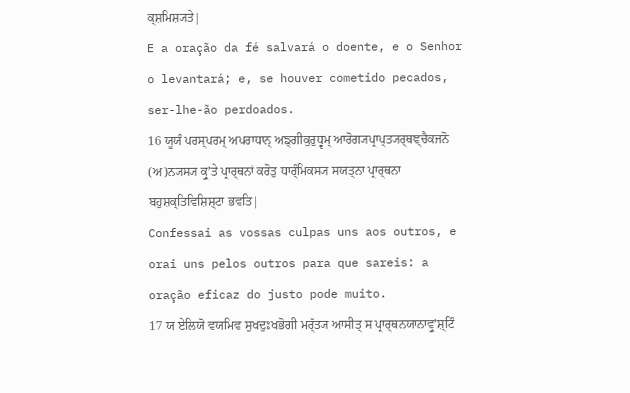ਕ੍ਸ਼ਮਿਸ਼੍ਯਤੇ|
E a oração da fé salvará o doente, e o Senhor o levantará; e, se houver cometido pecados, ser-lhe-ão perdoados.
16 ਯੂਯੰ ਪਰਸ੍ਪਰਮ੍ ਅਪਰਾਧਾਨ੍ ਅਙ੍ਗੀਕੁਰੁਧ੍ਵਮ੍ ਆਰੋਗ੍ਯਪ੍ਰਾਪ੍ਤ੍ਯਰ੍ਥਞ੍ਚੈਕਜਨੋ (ਅ)ਨ੍ਯਸ੍ਯ ਕ੍ਰੁʼਤੇ ਪ੍ਰਾਰ੍ਥਨਾਂ ਕਰੋਤੁ ਧਾਰ੍ੰਮਿਕਸ੍ਯ ਸਯਤ੍ਨਾ ਪ੍ਰਾਰ੍ਥਨਾ ਬਹੁਸ਼ਕ੍ਤਿਵਿਸ਼ਿਸ਼੍ਟਾ ਭਵਤਿ|
Confessai as vossas culpas uns aos outros, e orai uns pelos outros para que sareis: a oração eficaz do justo pode muito.
17 ਯ ਏਲਿਯੋ ਵਯਮਿਵ ਸੁਖਦੁਃਖਭੋਗੀ ਮਰ੍ੱਤ੍ਯ ਆਸੀਤ੍ ਸ ਪ੍ਰਾਰ੍ਥਨਯਾਨਾਵ੍ਰੁʼਸ਼੍ਟਿੰ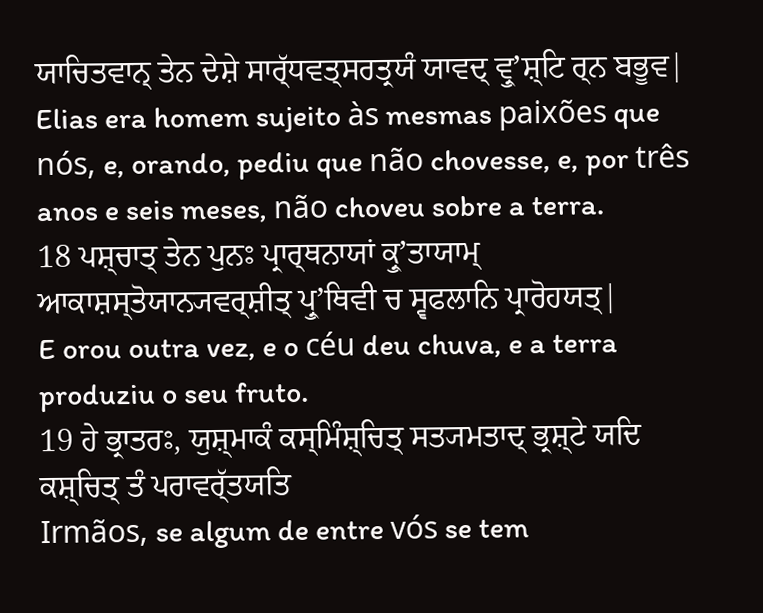ਯਾਚਿਤਵਾਨ੍ ਤੇਨ ਦੇਸ਼ੇ ਸਾਰ੍ੱਧਵਤ੍ਸਰਤ੍ਰਯੰ ਯਾਵਦ੍ ਵ੍ਰੁʼਸ਼੍ਟਿ ਰ੍ਨ ਬਭੂਵ|
Elias era homem sujeito às mesmas paixões que nós, e, orando, pediu que não chovesse, e, por três anos e seis meses, não choveu sobre a terra.
18 ਪਸ਼੍ਚਾਤ੍ ਤੇਨ ਪੁਨਃ ਪ੍ਰਾਰ੍ਥਨਾਯਾਂ ਕ੍ਰੁʼਤਾਯਾਮ੍ ਆਕਾਸ਼ਸ੍ਤੋਯਾਨ੍ਯਵਰ੍ਸ਼ੀਤ੍ ਪ੍ਰੁʼਥਿਵੀ ਚ ਸ੍ਵਫਲਾਨਿ ਪ੍ਰਾਰੋਹਯਤ੍|
E orou outra vez, e o céu deu chuva, e a terra produziu o seu fruto.
19 ਹੇ ਭ੍ਰਾਤਰਃ, ਯੁਸ਼੍ਮਾਕੰ ਕਸ੍ਮਿੰਸ਼੍ਚਿਤ੍ ਸਤ੍ਯਮਤਾਦ੍ ਭ੍ਰਸ਼੍ਟੇ ਯਦਿ ਕਸ਼੍ਚਿਤ੍ ਤੰ ਪਰਾਵਰ੍ੱਤਯਤਿ
Irmãos, se algum de entre vós se tem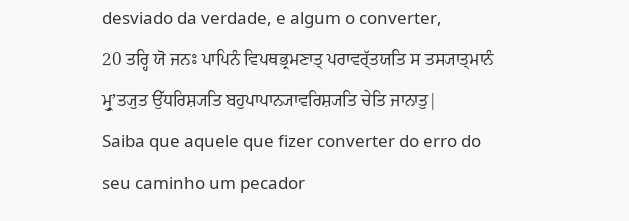desviado da verdade, e algum o converter,
20 ਤਰ੍ਹਿ ਯੋ ਜਨਃ ਪਾਪਿਨੰ ਵਿਪਥਭ੍ਰਮਣਾਤ੍ ਪਰਾਵਰ੍ੱਤਯਤਿ ਸ ਤਸ੍ਯਾਤ੍ਮਾਨੰ ਮ੍ਰੁʼਤ੍ਯੁਤ ਉੱਧਰਿਸ਼੍ਯਤਿ ਬਹੁਪਾਪਾਨ੍ਯਾਵਰਿਸ਼੍ਯਤਿ ਚੇਤਿ ਜਾਨਾਤੁ|
Saiba que aquele que fizer converter do erro do seu caminho um pecador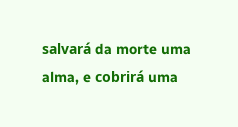salvará da morte uma alma, e cobrirá uma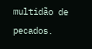multidão de pecados.